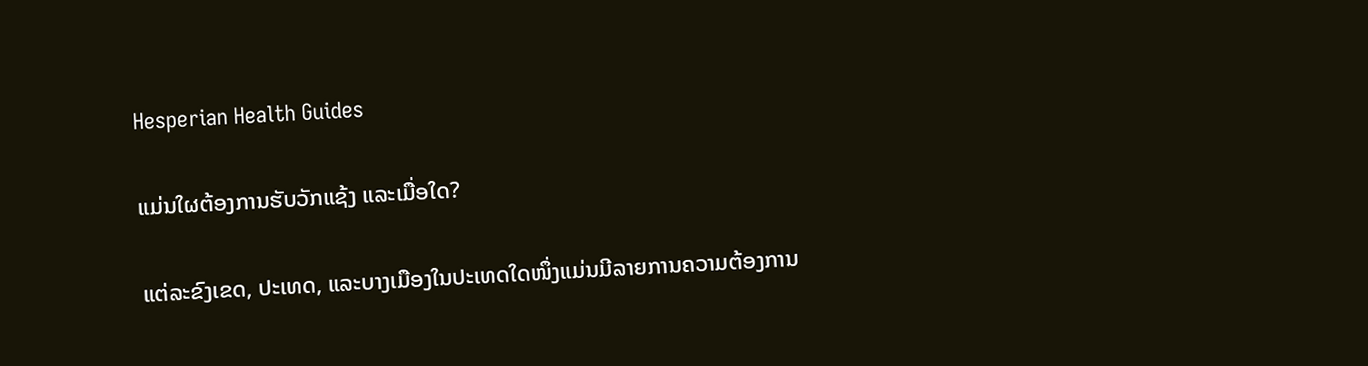Hesperian Health Guides

ແມ່ນໃຜຕ້ອງການຮັບວັກແຊ້ງ ແລະເມື່ອໃດ?

ແຕ່ລະຂົງເຂດ, ປະເທດ, ແລະບາງເມືອງໃນປະເທດໃດໜຶ່ງແມ່ນມີລາຍການຄວາມຕ້ອງການ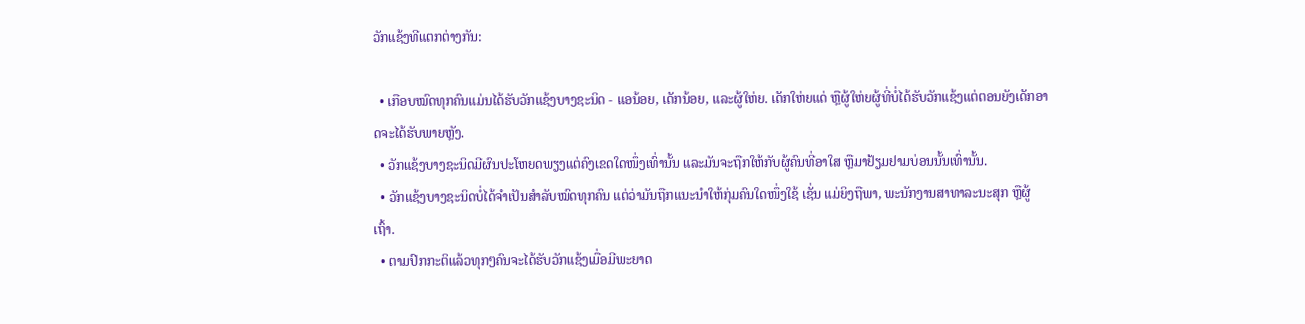ວັກແຊ້ງທີແຕກຕ່າງກັນ:

  • ເກືອບໝົດທຸກຄົນແມ່ນໄດ້ຮັບວັກແຊ້ງບາງຊະນິດ - ແອນ້ອຍ, ເດັກນ້ອຍ, ແລະຜູ້ໃຫ່ຍ. ເດັກໃຫ່ຍແດ່ ຫຼືຜູ້ໃຫ່ຍຜູ້ທີ່ບໍ່ໄດ້ຮັບວັກແຊ້ງແຕ່ຕອນຍັງເດັກອາດຈະໄດ້ຮັບພາຍຫຼັງ.
  • ວັກແຊ້ງບາງຊະນິດມີຜົນປະໂຫຍດພຽງແຕ່ຄົງເຂດໃດໜຶ່ງເທົ່ານັ້ນ ແລະມັນຈະຖືກໃຫ້ກັບຜູ້ຄົນທີ່ອາໃສ ຫຼືມາຢ້ຽມຢາມບ່ອນນັ້ນເທົ່ານັ້ນ.
  • ວັກແຊ້ງບາງຊະນິດບໍ່ໄດ້ຈຳເປັນສຳລັບໝົດທຸກຄົນ ແຕ່ວ່າມັນຖືກແນະນຳໃຫ້ກຸ່ມຄົນໃດໜຶ່ງໃຊ້ ເຊັ່ນ ແມ່ຍິງຖືພາ, ພະນັກງານສາທາລະນະສຸກ ຫຼືຜູ້ເຖົ້າ.
  • ຕາມປົກກະຕິແລ້ວທຸກໆຄົນຈະໄດ້ຮັບວັກແຊ້ງເມື່ອມີພະຍາດ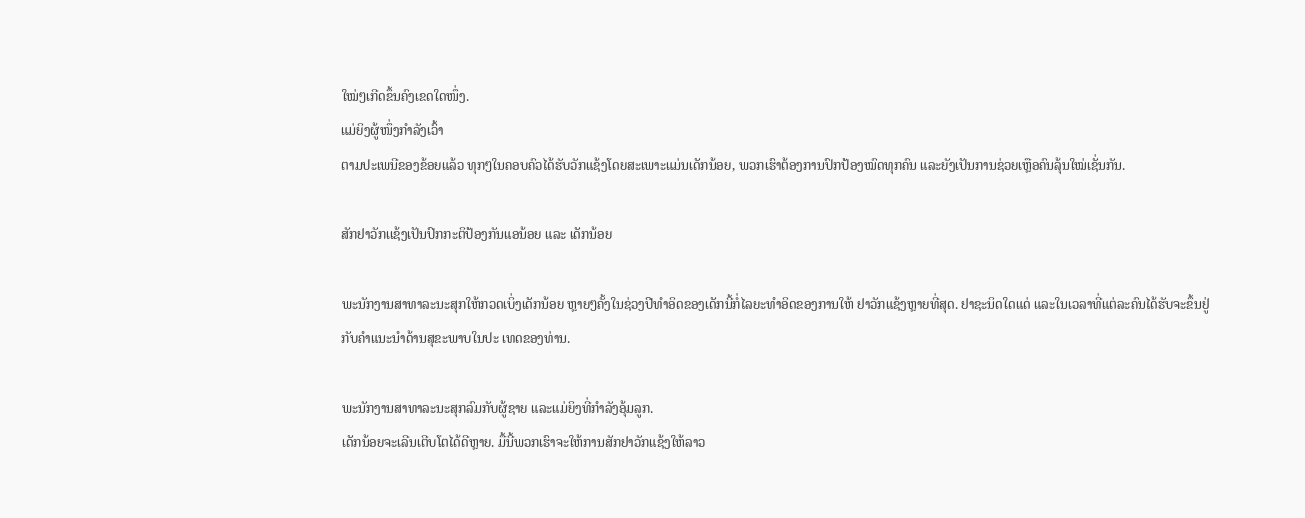ໃໝ່ໆເກີດຂຶ້ນຄົງເຂດໃດໜຶ່ງ.
ແມ່ຍິງຜູ້ໜຶ່ງກຳລັງເວົ້າ
ຕາມປະເພນີຂອງຂ້ອຍແລ້ວ ທຸກໆໃນຄອບຄົວໄດ້ຮັບວັກແຊ້ງໂດຍສະເພາະແມ່ນເດັກນ້ອຍ, ພວກເຮົາຕ້ອງການປົກປ້ອງໝົດທຸກຄົນ ແລະຍັງເປັນການຊ່ວຍເຫຼືອຄົນລຸ້ນໃໝ່ເຊັ່ນກັນ.

ສັກຢາວັກເເຊ້ງເປັນປົກກະຕິປ້ອງກັນແອນ້ອຍ ແລະ ເດັກນ້ອຍ

ພະນັກງານສາທາລະນະສຸກໃຫ້ກວດເບິ່ງເດັກນ້ອຍ ຫຼາຍໆຄັ້ງໃນຊ່ວງປີທໍາອິດຂອງເດັກນີ້ກໍ່ໄລຍະທຳອິດຂອງການໃຫ້ ຢາວັກແຊ້ງຫຼາຍທີ່ສຸດ. ຢາຊະນິດໃດແດ່ ແລະໃນເວລາທີ່ແຕ່ລະຄົນໄດ້ຮັບຈະຂຶ້ນຢູ່ກັບຄໍາແນະນໍາດ້ານສຸຂະພາບໃນປະ ເທດຂອງທ່ານ.

ພະນັກງານສາທາລະນະສຸກລົມກັບຜູ້ຊາຍ ແລະແມ່ຍິງທີ່ກຳລັງອຸ້ມລູກ.
ເດັກນ້ອຍຈະເລີນເຕີບໂຕໄດ້ດີຫຼາຍ. ມື້ນີ້ພວກເຮົາຈະໃຫ້ການສັກຢາວັກແຊ້ງໃຫ້ລາວ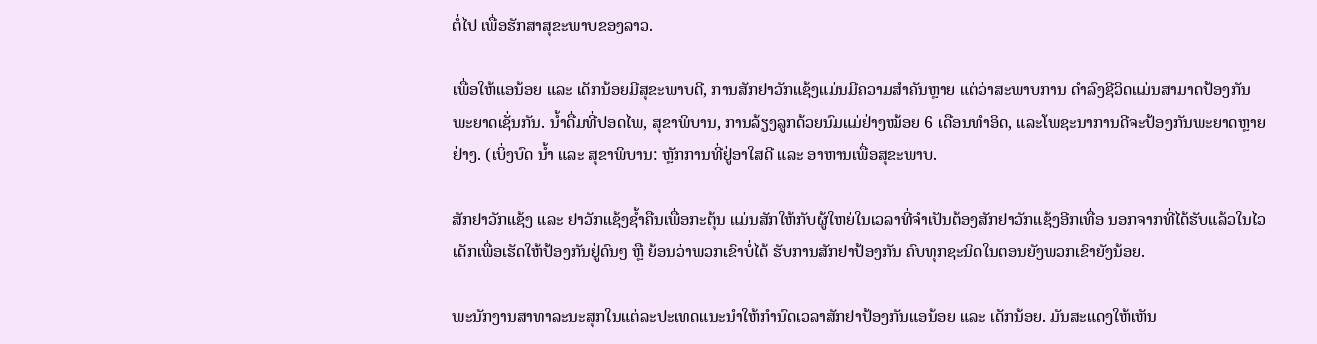ຕໍ່ໄປ ເພື່ອຮັກສາສຸຂະພາບຂອງລາວ.

ເພື່ອໃຫ້ແອນ້ອຍ ແລະ ເດັກນ້ອຍມີສຸຂະພາບດີ, ການສັກຢາວັກແຊ້ງແມ່ນມີຄວາມສໍາຄັນຫຼາຍ ແຕ່ວ່າສະພາບການ ດໍາລົງຊີວິດແມ່ນສາມາດປ້ອງກັນພະຍາດເຊັ່ນກັນ. ນ້ຳດື່ມທີ່ປອດໄພ, ສຸຂາພິບານ, ການລ້ຽງລູກດ້ວຍນົມແມ່ຢ່າງໝ້ອຍ 6 ເດືອນທໍາອິດ, ແລະໂພຊະນາການດີຈະປ້ອງກັນພະຍາດຫຼາຍຢ່າງ. (ເບິ່ງບົດ ນ້ຳ ແລະ ສຸຂາພິບານ: ຫຼັກການທີ່ຢູ່ອາໃສດີ ແລະ ອາຫານເພື່ອສຸຂະພາບ.

ສັກຢາວັກແຊ້ງ ແລະ ຢາວັກແຊ້ງຊໍ້າຄືນເພື່ອກະຕຸ້ນ ແມ່ນສັກໃຫ້ກັບຜູ້ໃຫຍ່ໃນເວລາທີ່ຈໍາເປັນຕ້ອງສັກຢາວັກແຊ້ງອີກເທື່ອ ນອກຈາກທີ່ໄດ້ຮັບແລ້ວໃນໄວເດັກເພື່ອເຮັດໃຫ້ປ້ອງກັນຢູ່ດົນໆ ຫຼື ຍ້ອນວ່າພວກເຂົາບໍ່ໄດ້ ຮັບການສັກຢາປ້ອງກັນ ຄົບທຸກຊະນິດໃນຕອນຍັງພວກເຂົາຍັງນ້ອຍ.

ພະນັກງານສາທາລະນະສຸກໃນແຕ່ລະປະເທດແນະນໍາໃຫ້ກໍານົດເວລາສັກຢາປ້ອງກັນແອນ້ອຍ ແລະ ເດັກນ້ອຍ. ມັນສະແດງໃຫ້ເຫັນ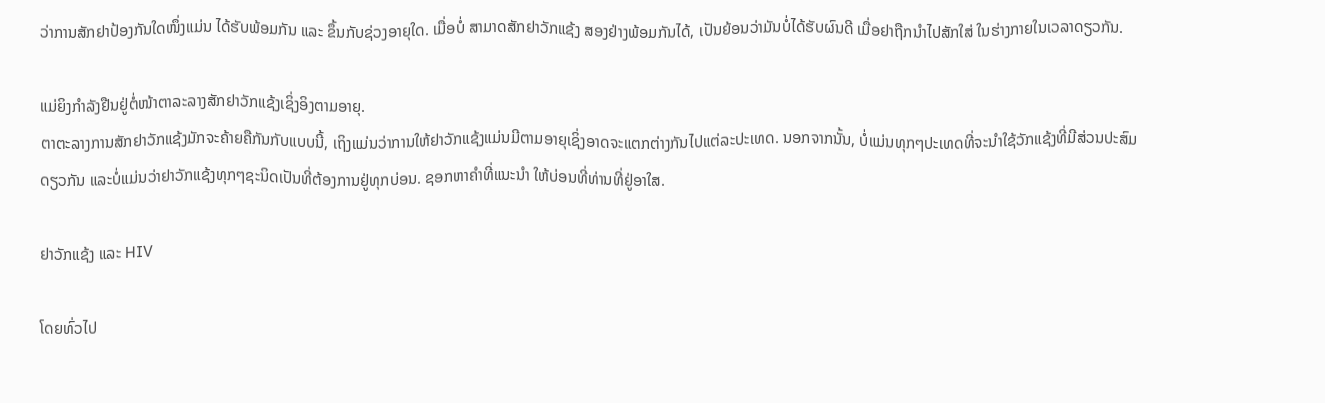ວ່າການສັກຢາປ້ອງກັນໃດໜຶ່ງແມ່ນ ໄດ້ຮັບພ້ອມກັນ ແລະ ຂຶ້ນກັບຊ່ວງອາຍຸໃດ. ເມື່ອບໍ່ ສາມາດສັກຢາວັກແຊ້ງ ສອງຢ່າງພ້ອມກັນໄດ້, ເປັນຍ້ອນວ່າມັນບໍ່ໄດ້ຮັບຜົນດີ ເມື່ອຢາຖືກນໍາໄປສັກໃສ່ ໃນຮ່າງກາຍໃນເວລາດຽວກັນ.

ແມ່ຍິງກຳລັງຢືນຢູ່ຕໍ່ໜ້າຕາລະລາງສັກຢາວັກແຊ້ງເຊິ່ງອິງຕາມອາຍຸ.
ຕາຕະລາງການສັກຢາວັກແຊ້ງມັກຈະຄ້າຍຄືກັນກັບແບບນີ້, ເຖິງແມ່ນວ່າການໃຫ້ຢາວັກແຊ້ງແມ່ນມີຕາມອາຍຸເຊິ່ງອາດຈະແຕກຕ່າງກັນໄປແຕ່ລະປະເທດ. ນອກຈາກນັ້ນ, ບໍ່ແມ່ນທຸກໆປະເທດທີ່ຈະນຳໃຊ້ວັກແຊ້ງທີ່ມີສ່ວນປະສົມດຽວກັນ ແລະບໍ່ແມ່ນວ່າຢາວັກແຊ້ງທຸກໆຊະນິດເປັນທີ່ຕ້ອງການຢູ່ທຸກບ່ອນ. ຊອກຫາຄຳທີ່ແນະນໍາ ໃຫ້ບ່ອນທີ່ທ່ານທີ່ຢູ່ອາໃສ.

ຢາວັກແຊ້ງ ແລະ HIV

ໂດຍທົ່ວໄປ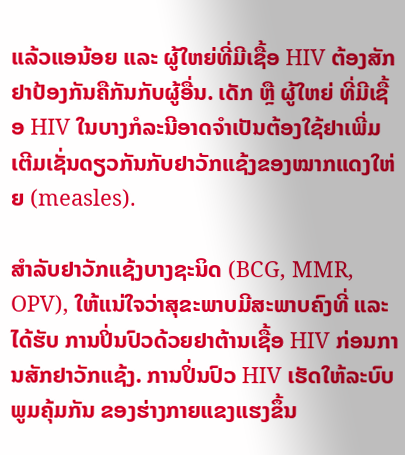ແລ້ວແອນ້ອຍ ແລະ ຜູ້ໃຫຍ່ທີ່ມີເຊື້ອ HIV ຕ້ອງສັກຢາປ້ອງກັນຄືກັນກັບຜູ້ອື່ນ. ເດັກ ຫຼື ຜູ້ໃຫຍ່ ທີ່ມີເຊື້ອ HIV ໃນບາງກໍລະນີອາດຈໍາເປັນຕ້ອງໃຊ້ຢາເພີ່ມເຕີມເຊັ່ນດຽວກັນກັບຢາວັກແຊ້ງຂອງໝາກແດງໃຫ່ຍ (measles).

ສໍາລັບຢາວັກແຊ້ງບາງຊະນິດ (BCG, MMR, OPV), ໃຫ້ແນ່ໃຈວ່າສຸຂະພາບມີສະພາບຄົງທີ່ ແລະ ໄດ້ຮັບ ການປິ່ນປົວດ້ວຍຢາຕ້ານເຊື້ອ HIV ກ່ອນການສັກຢາວັກແຊ້ງ. ການປິ່ນປົວ HIV ເຮັດໃຫ້ລະບົບພູມຄຸ້ມກັນ ຂອງຮ່າງກາຍແຂງແຮງຂຶ້ນ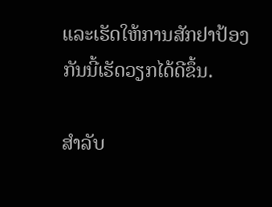ແລະເຮັດໃຫ້ການສັກຢາປ້ອງກັນນີ້ເຮັດວຽກໄດ້ດີຂຶ້ນ.

ສໍາລັບ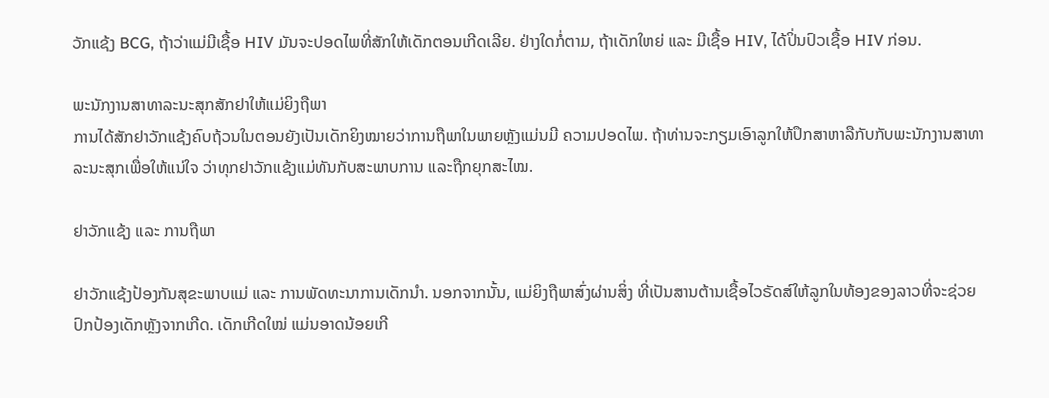ວັກແຊ້ງ BCG, ຖ້າວ່າແມ່ມີເຊື້ອ HIV ມັນຈະປອດໄພທີ່ສັກໃຫ້ເດັກຕອນເກີດເລີຍ. ຢ່າງໃດກໍ່ຕາມ, ຖ້າເດັກໃຫຍ່ ແລະ ມີເຊື້ອ HIV, ໄດ້ປິ່ນປົວເຊື້ອ HIV ກ່ອນ.

ພະນັກງານສາທາລະນະສຸກສັກຢາໃຫ້ແມ່ຍິງຖືພາ
ການໄດ້ສັກຢາວັກແຊ້ງຄົບຖ້ວນໃນຕອນຍັງເປັນເດັກຍິງໝາຍວ່າການຖືພາໃນພາຍຫຼັງແມ່ນມີ ຄວາມປອດໄພ. ຖ້າທ່ານຈະກຽມເອົາລູກໃຫ້ປຶກສາຫາລືກັບກັບພະນັກງານສາທາລະນະສຸກເພື່ອໃຫ້ແນ່ໃຈ ວ່າທຸກຢາວັກແຊ້ງແມ່ທັນກັບສະພາບການ ແລະຖືກຍຸກສະໄໝ.

ຢາວັກແຊ້ງ ແລະ ການຖືພາ

ຢາວັກແຊ້ງປ້ອງກັນສຸຂະພາບແມ່ ແລະ ການພັດທະນາການເດັກນໍາ. ນອກຈາກນັ້ນ, ແມ່ຍິງຖືພາສົ່ງຜ່ານສິ່ງ ທີ່ເປັນສານຕ້ານເຊື້ອໄວຣັດສ໌ໃຫ້ລູກໃນທ້ອງຂອງລາວທີ່ຈະຊ່ວຍປົກປ້ອງເດັກຫຼັງຈາກເກີດ. ເດັກເກີດໃໝ່ ແມ່ນອາດນ້ອຍເກີ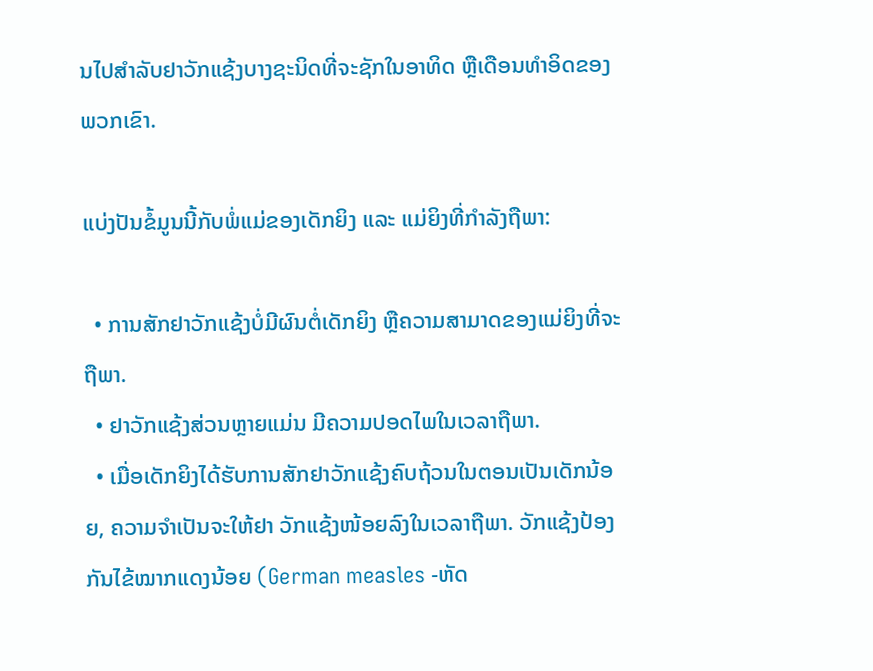ນໄປສໍາລັບຢາວັກແຊ້ງບາງຊະນິດທີ່ຈະຊັກໃນອາທິດ ຫຼືເດືອນທໍາອິດຂອງພວກເຂົາ.

ແບ່ງປັນຂໍ້ມູນນີ້ກັບພໍ່ແມ່ຂອງເດັກຍິງ ແລະ ແມ່ຍິງທີ່ກໍາລັງຖືພາ:

  • ການສັກຢາວັກແຊ້ງບໍ່ມີຜົນຕໍ່ເດັກຍິງ ຫຼືຄວາມສາມາດຂອງແມ່ຍິງທີ່ຈະຖືພາ.
  • ຢາວັກແຊ້ງສ່ວນຫຼາຍແມ່ນ ມີຄວາມປອດໄພໃນເວລາຖືພາ.
  • ເມື່ອເດັກຍິງໄດ້ຮັບການສັກຢາວັກແຊ້ງຄົບຖ້ວນໃນຕອນເປັນເດັກນ້ອຍ, ຄວາມຈຳເປັນຈະໃຫ້ຢາ ວັກແຊ້ງໜ້ອຍລົງໃນເວລາຖືພາ. ວັກແຊ້ງປ້ອງກັນໄຂ້ໝາກແດງນ້ອຍ (German measles -ຫັດ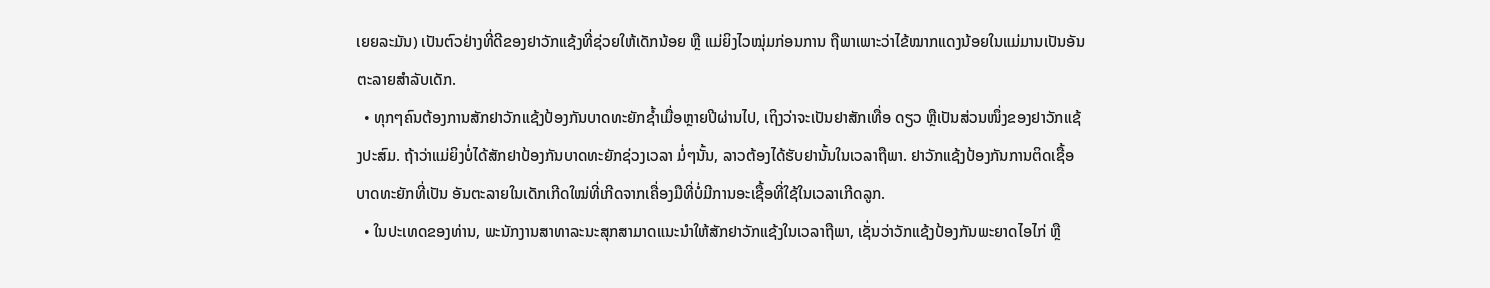ເຍຍລະມັນ) ເປັນຕົວຢ່າງທີ່ດີຂອງຢາວັກແຊ້ງທີ່ຊ່ວຍໃຫ້ເດັກນ້ອຍ ຫຼື ແມ່ຍິງໄວໝຸ່ມກ່ອນການ ຖືພາເພາະວ່າໄຂ້ໝາກແດງນ້ອຍໃນແມ່ມານເປັນອັນຕະລາຍສໍາລັບເດັກ.
  • ທຸກໆຄົນຕ້ອງການສັກຢາວັກແຊ້ງປ້ອງກັນບາດທະຍັກຊໍ້າເມື່ອຫຼາຍປີຜ່ານໄປ, ເຖິງວ່າຈະເປັນຢາສັກເທື່ອ ດຽວ ຫຼືເປັນສ່ວນໜຶ່ງຂອງຢາວັກແຊ້ງປະສົມ. ຖ້າວ່າແມ່ຍິງບໍ່ໄດ້ສັກຢາປ້ອງກັນບາດທະຍັກຊ່ວງເວລາ ມໍ່ໆນັ້ນ, ລາວຕ້ອງໄດ້ຮັບຢານັ້ນໃນເວລາຖືພາ. ຢາວັກແຊ້ງປ້ອງກັນການຕິດເຊື້ອບາດທະຍັກທີ່ເປັນ ອັນຕະລາຍໃນເດັກເກີດໃໝ່ທີ່ເກີດຈາກເຄື່ອງມືທີ່ບໍ່ມີການອະເຊື້ອທີ່ໃຊ້ໃນເວລາເກີດລູກ.
  • ໃນປະເທດຂອງທ່ານ, ພະນັກງານສາທາລະນະສຸກສາມາດແນະນໍາໃຫ້ສັກຢາວັກແຊ້ງໃນເວລາຖືພາ, ເຊັ່ນວ່າວັກແຊ້ງປ້ອງກັນພະຍາດໄອໄກ່ ຫຼື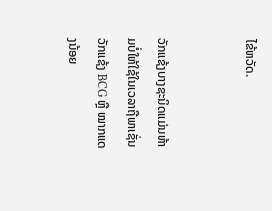ໄຂ້ຫວັດ.


ວັກແຊ້ງບາງຊະນິດແມ່ນຫ້າມບໍ່ໃຫ້ໃຊ້ໃນເວລາຖືພາເຊັ່ນວັກແຊ້ງ BCG ຫຼື ໝາກແດງນ້ອຍ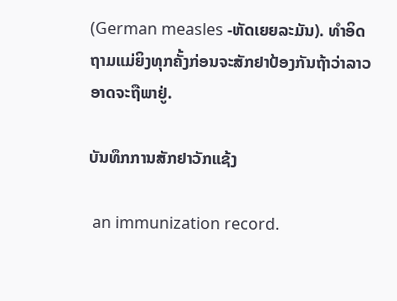(German measles -ຫັດເຍຍລະມັນ). ທຳອິດຖາມແມ່ຍິງທຸກຄັ້ງກ່ອນຈະສັກຢາປ້ອງກັນຖ້າວ່າລາວອາດຈະຖືພາຢູ່.

ບັນທຶກການສັກຢາວັກແຊ້ງ

 an immunization record.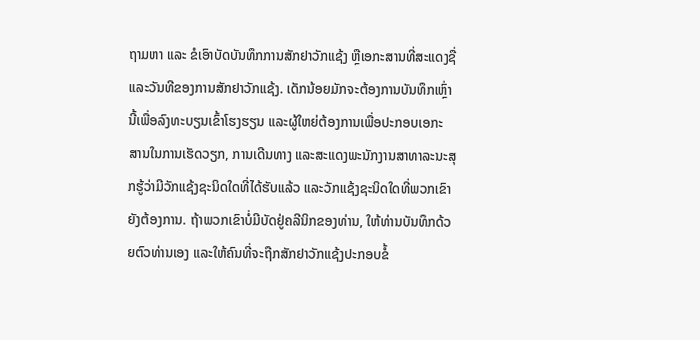ຖາມຫາ ແລະ ຂໍເອົາບັດບັນທຶກການສັກຢາວັກແຊ້ງ ຫຼືເອກະສານທີ່ສະແດງຊື່ ແລະວັນທີຂອງການສັກຢາວັກແຊ້ງ. ເດັກນ້ອຍມັກຈະຕ້ອງການບັນທຶກເຫຼົ່ານີ້ເພື່ອລົງທະບຽນເຂົ້າໂຮງຮຽນ ແລະຜູ້ໃຫຍ່ຕ້ອງການເພື່ອປະກອບເອກະ ສານໃນການເຮັດວຽກ, ການເດີນທາງ ແລະສະແດງພະນັກງານສາທາລະນະສຸກຮູ້ວ່າມີວັກແຊ້ງຊະນິດໃດທີ່ໄດ້ຮັບແລ້ວ ແລະວັກແຊ້ງຊະນິດໃດທີ່ພວກເຂົາຍັງຕ້ອງການ. ຖ້າພວກເຂົາບໍ່ມີບັດຢູ່ຄລີນິກຂອງທ່ານ, ໃຫ້ທ່ານບັນທຶກດ້ວຍຕົວທ່ານເອງ ແລະໃຫ້ຄົນທີ່ຈະຖືກສັກຢາວັກແຊ້ງປະກອບຂໍ້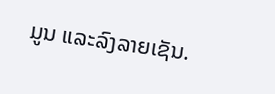ມູນ ແລະລົງລາຍເຊັນ.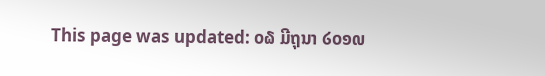This page was updated: ໐໖ ມີຖຸນາ ໒໐໑໙